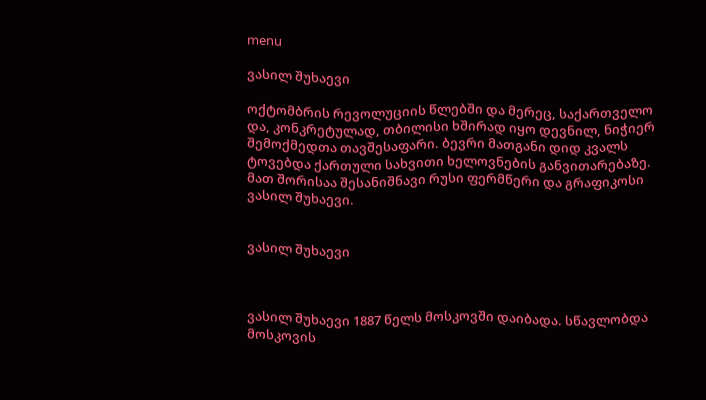menu

ვასილ შუხაევი

ოქტომბრის რევოლუციის წლებში და მერეც, საქართველო და, კონკრეტულად, თბილისი ხშირად იყო დევნილ, ნიჭიერ შემოქმედთა თავშესაფარი. ბევრი მათგანი დიდ კვალს ტოვებდა ქართული სახვითი ხელოვნების განვითარებაზე. მათ შორისაა შესანიშნავი რუსი ფერმწერი და გრაფიკოსი ვასილ შუხაევი.


ვასილ შუხაევი



ვასილ შუხაევი 1887 წელს მოსკოვში დაიბადა. სწავლობდა მოსკოვის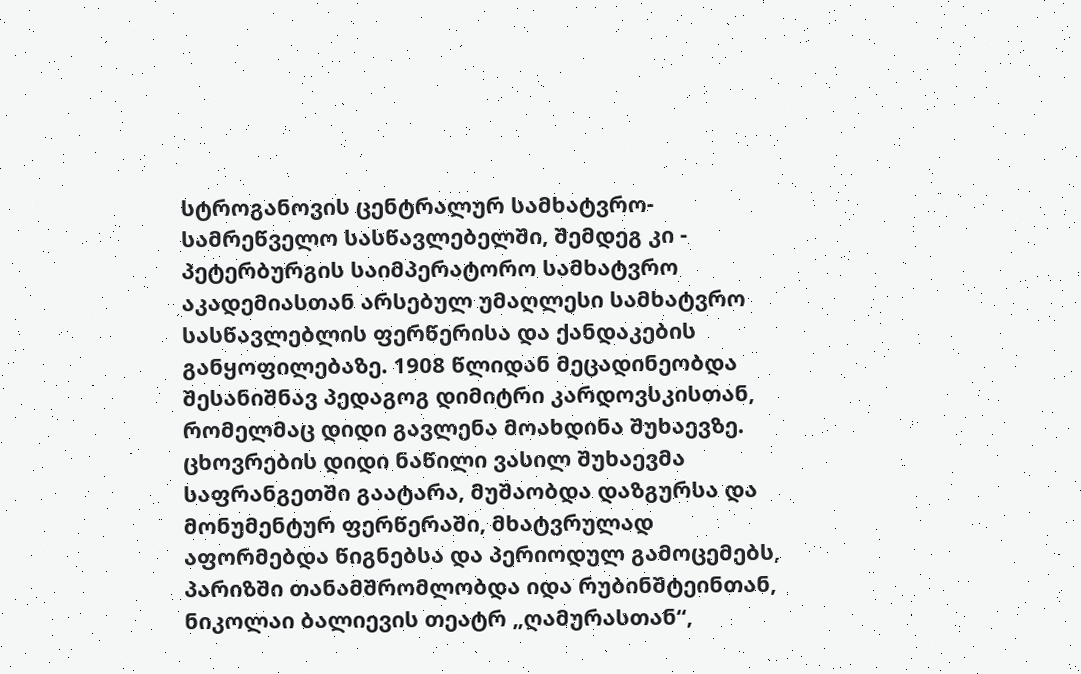სტროგანოვის ცენტრალურ სამხატვრო-სამრეწველო სასწავლებელში, შემდეგ კი - პეტერბურგის საიმპერატორო სამხატვრო აკადემიასთან არსებულ უმაღლესი სამხატვრო სასწავლებლის ფერწერისა და ქანდაკების განყოფილებაზე. 1908 წლიდან მეცადინეობდა შესანიშნავ პედაგოგ დიმიტრი კარდოვსკისთან, რომელმაც დიდი გავლენა მოახდინა შუხაევზე. ცხოვრების დიდი ნაწილი ვასილ შუხაევმა საფრანგეთში გაატარა, მუშაობდა დაზგურსა და მონუმენტურ ფერწერაში, მხატვრულად აფორმებდა წიგნებსა და პერიოდულ გამოცემებს, პარიზში თანამშრომლობდა იდა რუბინშტეინთან, ნიკოლაი ბალიევის თეატრ „ღამურასთან“,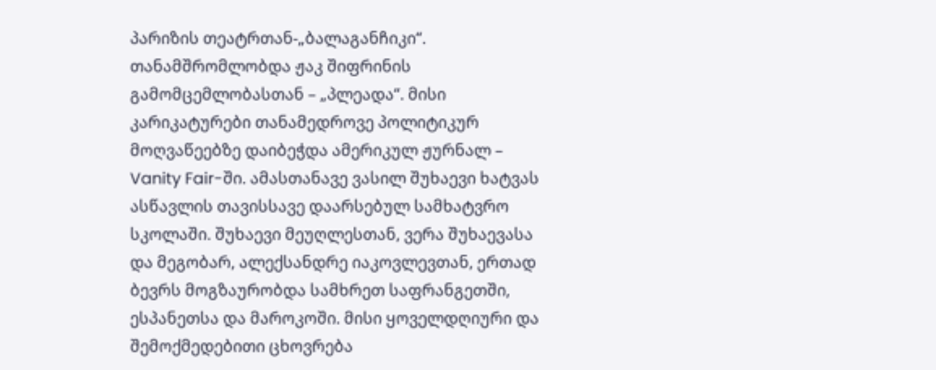პარიზის თეატრთან-„ბალაგანჩიკი“. თანამშრომლობდა ჟაკ შიფრინის გამომცემლობასთან – „პლეადა“. მისი კარიკატურები თანამედროვე პოლიტიკურ მოღვაწეებზე დაიბეჭდა ამერიკულ ჟურნალ – Vanity Fair-ში. ამასთანავე ვასილ შუხაევი ხატვას ასწავლის თავისსავე დაარსებულ სამხატვრო სკოლაში. შუხაევი მეუღლესთან, ვერა შუხაევასა და მეგობარ, ალექსანდრე იაკოვლევთან, ერთად ბევრს მოგზაურობდა სამხრეთ საფრანგეთში, ესპანეთსა და მაროკოში. მისი ყოველდღიური და შემოქმედებითი ცხოვრება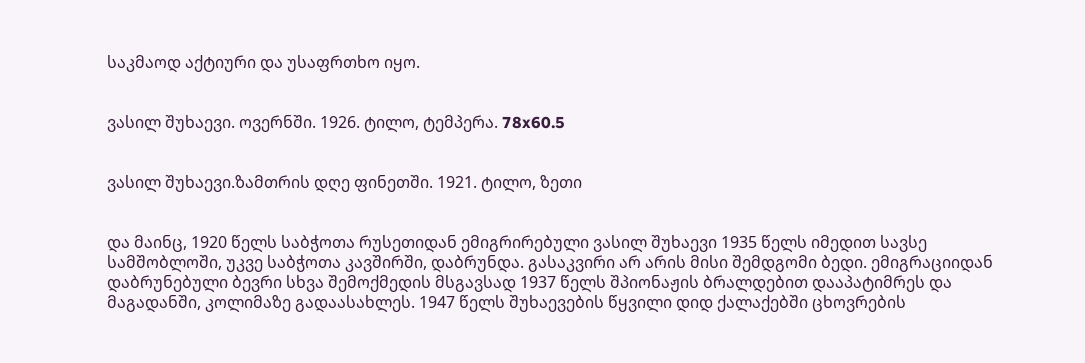საკმაოდ აქტიური და უსაფრთხო იყო.


ვასილ შუხაევი. ოვერნში. 1926. ტილო, ტემპერა. 78x60.5


ვასილ შუხაევი.ზამთრის დღე ფინეთში. 1921. ტილო, ზეთი


და მაინც, 1920 წელს საბჭოთა რუსეთიდან ემიგრირებული ვასილ შუხაევი 1935 წელს იმედით სავსე სამშობლოში, უკვე საბჭოთა კავშირში, დაბრუნდა. გასაკვირი არ არის მისი შემდგომი ბედი. ემიგრაციიდან დაბრუნებული ბევრი სხვა შემოქმედის მსგავსად 1937 წელს შპიონაჟის ბრალდებით დააპატიმრეს და მაგადანში, კოლიმაზე გადაასახლეს. 1947 წელს შუხაევების წყვილი დიდ ქალაქებში ცხოვრების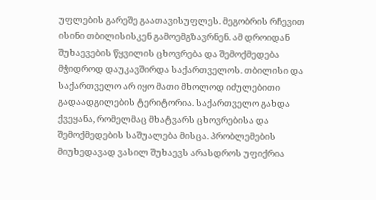უფლების გარეშე გაათავისუფლეს. მეგობრის რჩევით ისინი თბილისისკენ გამოემგზავრნენ. ამ დროიდან შუხაევების წყვილის ცხოვრება და შემოქმედება მჭიდროდ დაუკავშირდა საქართველოს. თბილისი და საქართველო არ იყო მათი მხოლოდ იძულებითი გადაადგილების ტერიტორია. საქართველო გახდა ქვეყანა, რომელმაც მხატვარს ცხოვრებისა და შემოქმედების საშუალება მისცა. პრობლემების მიუხედავად ვასილ შუხაევს არასდროს უფიქრია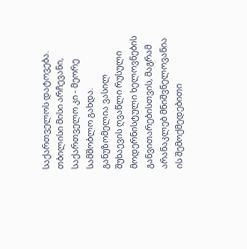საქართველოს დატოვება. თბილისი მისი არჩევანი, საქართველო კი - მეორე სამშობლო გახდა. განუზომელია ვასილ შუხაევის ღვაწლი რუსული მოდერნისტული ხელოვნების განვითარებისთვის, მაგრამ არანაკლებ მნიშვნელოვანია ის შემოქმედებითი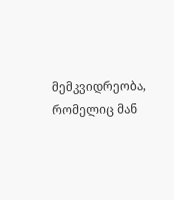მემკვიდრეობა, რომელიც მან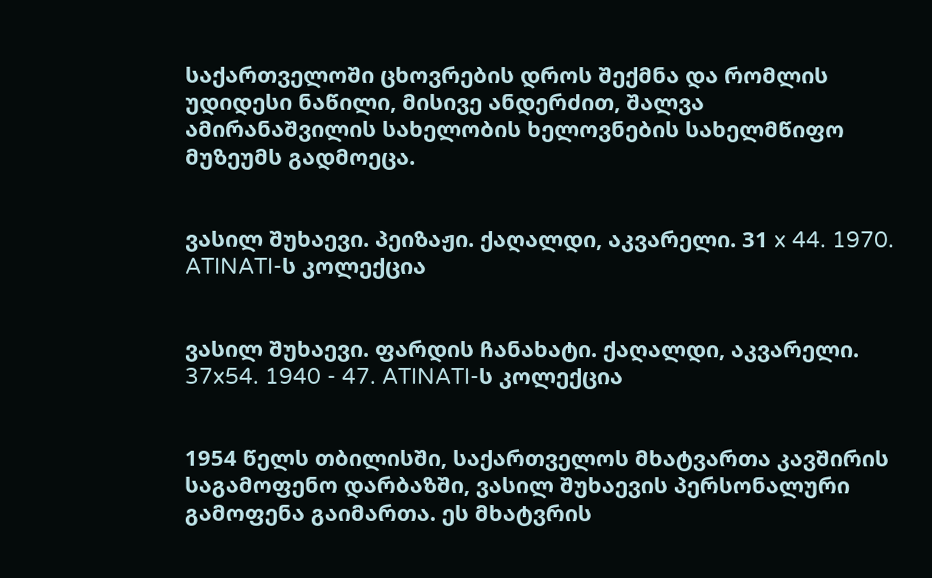საქართველოში ცხოვრების დროს შექმნა და რომლის უდიდესი ნაწილი, მისივე ანდერძით, შალვა ამირანაშვილის სახელობის ხელოვნების სახელმწიფო მუზეუმს გადმოეცა.


ვასილ შუხაევი. პეიზაჟი. ქაღალდი, აკვარელი. 31 x 44. 1970. ATINATI-ს კოლექცია


ვასილ შუხაევი. ფარდის ჩანახატი. ქაღალდი, აკვარელი. 37x54. 1940 - 47. ATINATI-ს კოლექცია


1954 წელს თბილისში, საქართველოს მხატვართა კავშირის საგამოფენო დარბაზში, ვასილ შუხაევის პერსონალური გამოფენა გაიმართა. ეს მხატვრის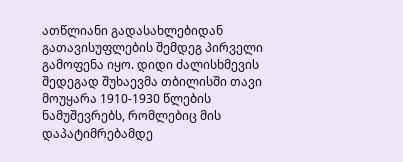ათწლიანი გადასახლებიდან გათავისუფლების შემდეგ პირველი გამოფენა იყო. დიდი ძალისხმევის შედეგად შუხაევმა თბილისში თავი მოუყარა 1910-1930 წლების ნამუშევრებს, რომლებიც მის დაპატიმრებამდე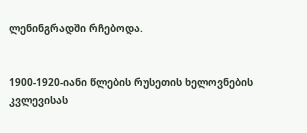ლენინგრადში რჩებოდა.


1900-1920-იანი წლების რუსეთის ხელოვნების კვლევისას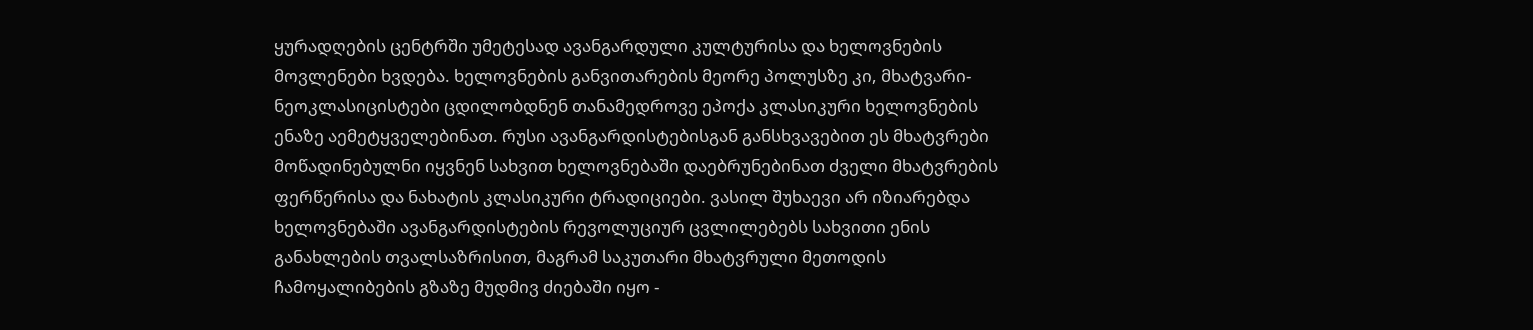ყურადღების ცენტრში უმეტესად ავანგარდული კულტურისა და ხელოვნების მოვლენები ხვდება. ხელოვნების განვითარების მეორე პოლუსზე კი, მხატვარი-ნეოკლასიცისტები ცდილობდნენ თანამედროვე ეპოქა კლასიკური ხელოვნების ენაზე აემეტყველებინათ. რუსი ავანგარდისტებისგან განსხვავებით ეს მხატვრები მოწადინებულნი იყვნენ სახვით ხელოვნებაში დაებრუნებინათ ძველი მხატვრების ფერწერისა და ნახატის კლასიკური ტრადიციები. ვასილ შუხაევი არ იზიარებდა ხელოვნებაში ავანგარდისტების რევოლუციურ ცვლილებებს სახვითი ენის განახლების თვალსაზრისით, მაგრამ საკუთარი მხატვრული მეთოდის ჩამოყალიბების გზაზე მუდმივ ძიებაში იყო -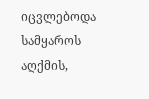იცვლებოდა სამყაროს აღქმის,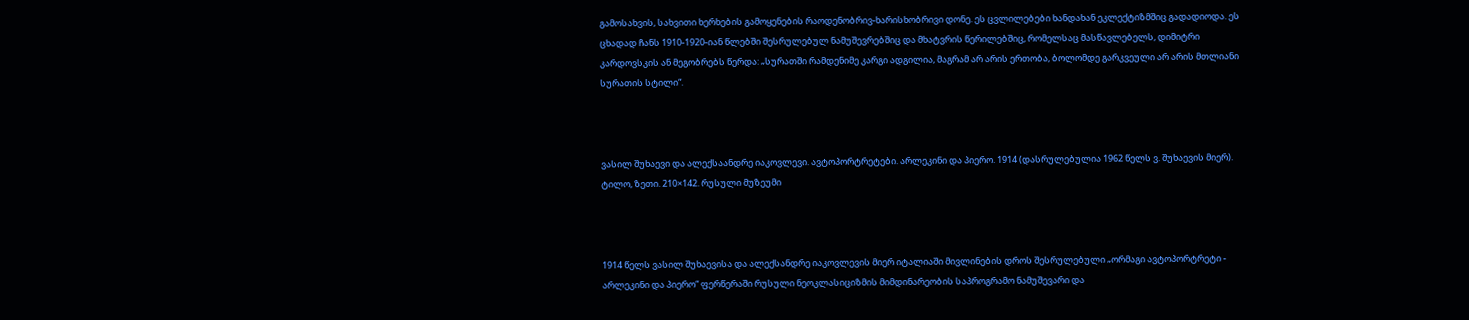გამოსახვის, სახვითი ხერხების გამოყენების რაოდენობრივ-ხარისხობრივი დონე. ეს ცვლილებები ხანდახან ეკლექტიზმშიც გადადიოდა. ეს ცხადად ჩანს 1910-1920-იან წლებში შესრულებულ ნამუშევრებშიც და მხატვრის წერილებშიც, რომელსაც მასწავლებელს, დიმიტრი კარდოვსკის ან მეგობრებს წერდა: „სურათში რამდენიმე კარგი ადგილია, მაგრამ არ არის ერთობა, ბოლომდე გარკვეული არ არის მთლიანი სურათის სტილი“.



ვასილ შუხაევი და ალექსაანდრე იაკოვლევი. ავტოპორტრეტები. არლეკინი და პიერო. 1914 (დასრულებულია 1962 წელს ვ. შუხაევის მიერ). ტილო, ზეთი. 210×142. რუსული მუზეუმი



1914 წელს ვასილ შუხაევისა და ალექსანდრე იაკოვლევის მიერ იტალიაში მივლინების დროს შესრულებული „ორმაგი ავტოპორტრეტი - არლეკინი და პიერო“ ფერწერაში რუსული ნეოკლასიციზმის მიმდინარეობის საპროგრამო ნამუშევარი და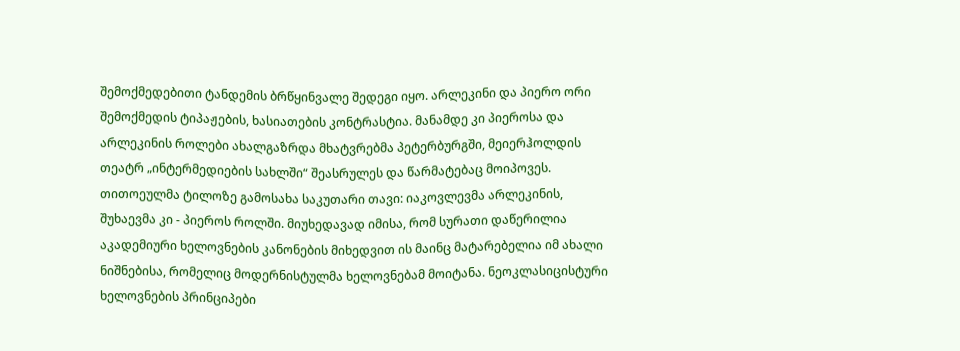შემოქმედებითი ტანდემის ბრწყინვალე შედეგი იყო. არლეკინი და პიერო ორი შემოქმედის ტიპაჟების, ხასიათების კონტრასტია. მანამდე კი პიეროსა და არლეკინის როლები ახალგაზრდა მხატვრებმა პეტერბურგში, მეიერჰოლდის თეატრ „ინტერმედიების სახლში“ შეასრულეს და წარმატებაც მოიპოვეს. თითოეულმა ტილოზე გამოსახა საკუთარი თავი: იაკოვლევმა არლეკინის, შუხაევმა კი - პიეროს როლში. მიუხედავად იმისა, რომ სურათი დაწერილია აკადემიური ხელოვნების კანონების მიხედვით ის მაინც მატარებელია იმ ახალი ნიშნებისა, რომელიც მოდერნისტულმა ხელოვნებამ მოიტანა. ნეოკლასიცისტური ხელოვნების პრინციპები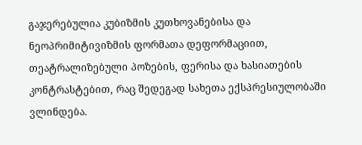გაჯერებულია კუბიზმის კუთხოვანებისა და ნეოპრიმიტივიზმის ფორმათა დეფორმაციით,  თეატრალიზებული პოზების, ფერისა და ხასიათების კონტრასტებით, რაც შედეგად სახეთა ექსპრესიულობაში ვლინდება.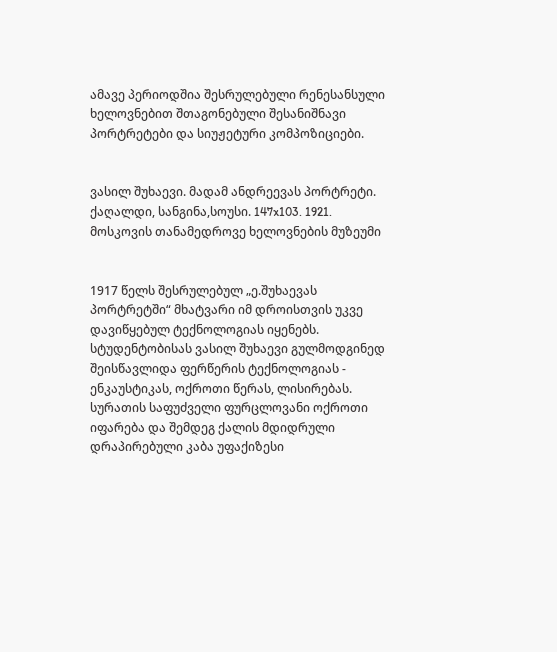ამავე პერიოდშია შესრულებული რენესანსული ხელოვნებით შთაგონებული შესანიშნავი პორტრეტები და სიუჟეტური კომპოზიციები.


ვასილ შუხაევი. მადამ ანდრეევას პორტრეტი. ქაღალდი, სანგინა,სოუსი. 147x103. 1921. მოსკოვის თანამედროვე ხელოვნების მუზეუმი


1917 წელს შესრულებულ „ე.შუხაევას პორტრეტში“ მხატვარი იმ დროისთვის უკვე დავიწყებულ ტექნოლოგიას იყენებს. სტუდენტობისას ვასილ შუხაევი გულმოდგინედ შეისწავლიდა ფერწერის ტექნოლოგიას - ენკაუსტიკას, ოქროთი წერას, ლისირებას. სურათის საფუძველი ფურცლოვანი ოქროთი იფარება და შემდეგ ქალის მდიდრული დრაპირებული კაბა უფაქიზესი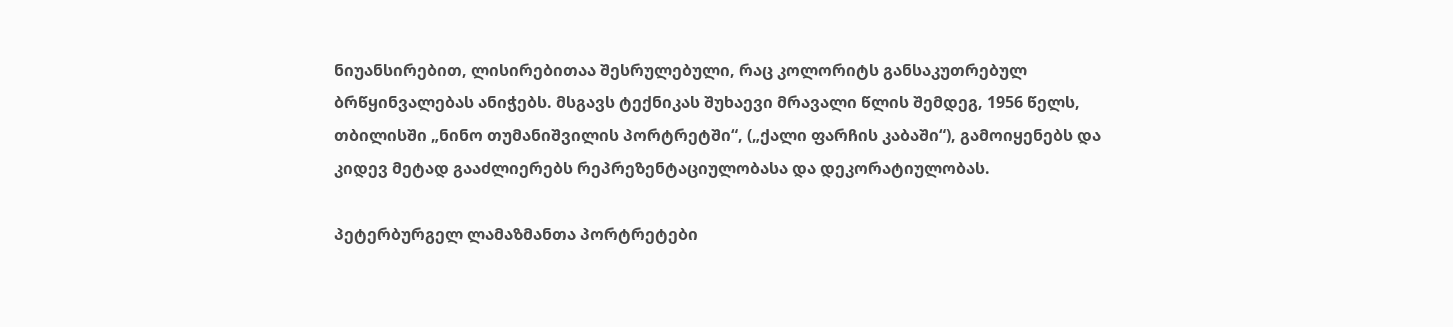ნიუანსირებით, ლისირებითაა შესრულებული, რაც კოლორიტს განსაკუთრებულ ბრწყინვალებას ანიჭებს. მსგავს ტექნიკას შუხაევი მრავალი წლის შემდეგ, 1956 წელს, თბილისში „ნინო თუმანიშვილის პორტრეტში“, („ქალი ფარჩის კაბაში“), გამოიყენებს და კიდევ მეტად გააძლიერებს რეპრეზენტაციულობასა და დეკორატიულობას.

პეტერბურგელ ლამაზმანთა პორტრეტები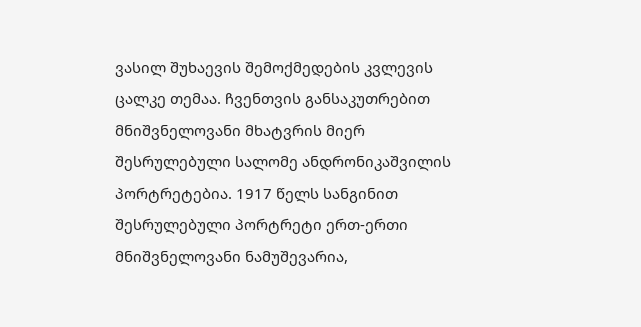ვასილ შუხაევის შემოქმედების კვლევის ცალკე თემაა. ჩვენთვის განსაკუთრებით მნიშვნელოვანი მხატვრის მიერ შესრულებული სალომე ანდრონიკაშვილის პორტრეტებია. 1917 წელს სანგინით შესრულებული პორტრეტი ერთ-ერთი მნიშვნელოვანი ნამუშევარია,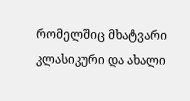რომელშიც მხატვარი კლასიკური და ახალი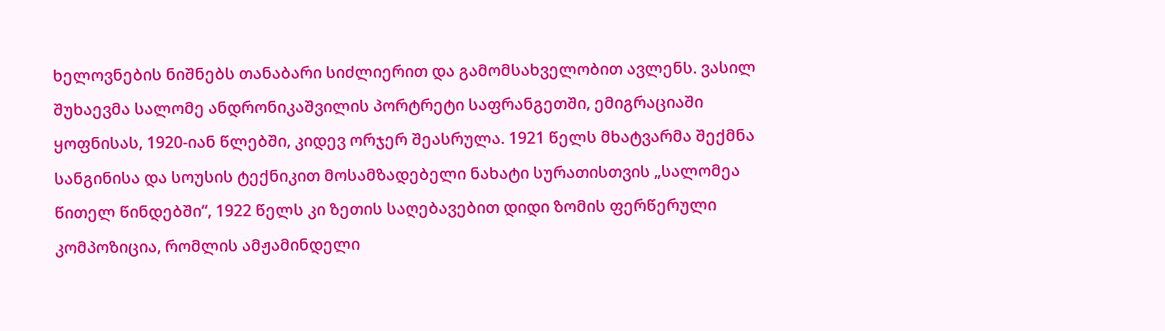ხელოვნების ნიშნებს თანაბარი სიძლიერით და გამომსახველობით ავლენს. ვასილ შუხაევმა სალომე ანდრონიკაშვილის პორტრეტი საფრანგეთში, ემიგრაციაში ყოფნისას, 1920-იან წლებში, კიდევ ორჯერ შეასრულა. 1921 წელს მხატვარმა შექმნა სანგინისა და სოუსის ტექნიკით მოსამზადებელი ნახატი სურათისთვის „სალომეა წითელ წინდებში“, 1922 წელს კი ზეთის საღებავებით დიდი ზომის ფერწერული კომპოზიცია, რომლის ამჟამინდელი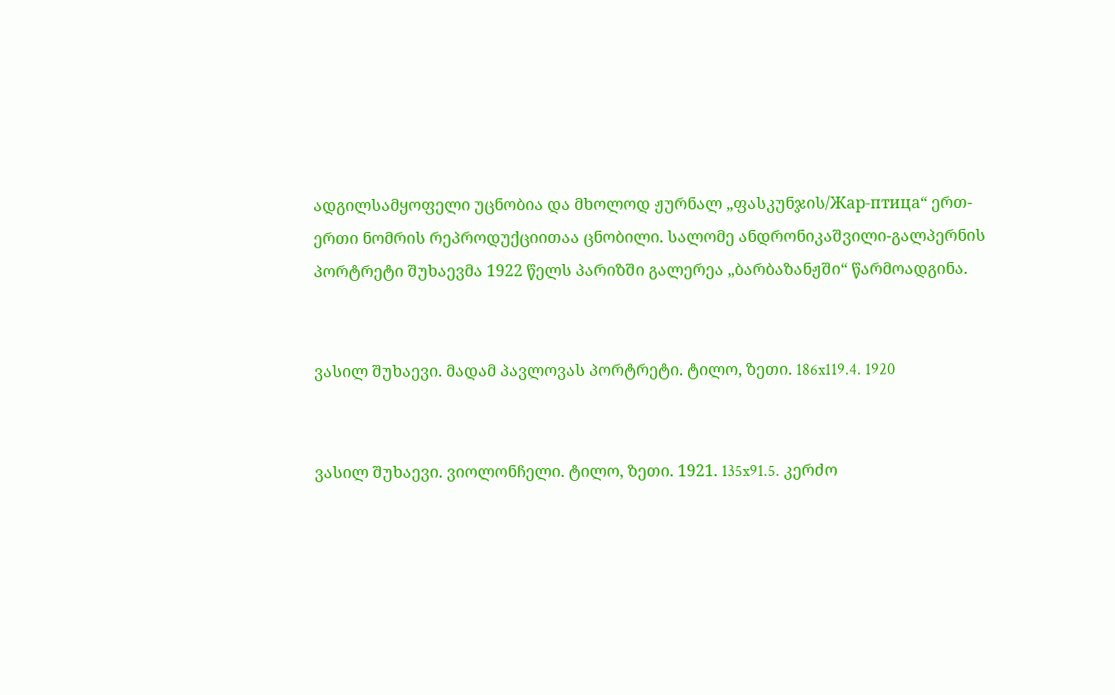ადგილსამყოფელი უცნობია და მხოლოდ ჟურნალ „ფასკუნჯის/Жар-птица“ ერთ-ერთი ნომრის რეპროდუქციითაა ცნობილი. სალომე ანდრონიკაშვილი-გალპერნის პორტრეტი შუხაევმა 1922 წელს პარიზში გალერეა „ბარბაზანჟში“ წარმოადგინა.


ვასილ შუხაევი. მადამ პავლოვას პორტრეტი. ტილო, ზეთი. 186x119.4. 1920


ვასილ შუხაევი. ვიოლონჩელი. ტილო, ზეთი. 1921. 135x91.5. კერძო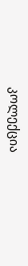კოლექცია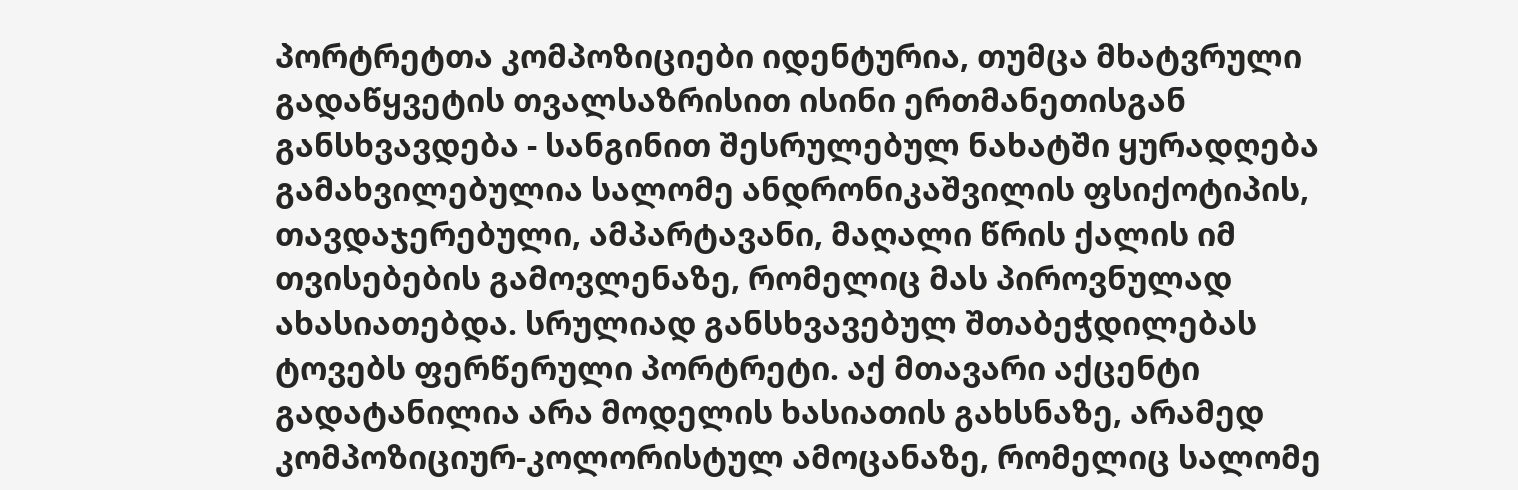პორტრეტთა კომპოზიციები იდენტურია, თუმცა მხატვრული გადაწყვეტის თვალსაზრისით ისინი ერთმანეთისგან განსხვავდება - სანგინით შესრულებულ ნახატში ყურადღება გამახვილებულია სალომე ანდრონიკაშვილის ფსიქოტიპის, თავდაჯერებული, ამპარტავანი, მაღალი წრის ქალის იმ თვისებების გამოვლენაზე, რომელიც მას პიროვნულად ახასიათებდა. სრულიად განსხვავებულ შთაბეჭდილებას ტოვებს ფერწერული პორტრეტი. აქ მთავარი აქცენტი გადატანილია არა მოდელის ხასიათის გახსნაზე, არამედ კომპოზიციურ-კოლორისტულ ამოცანაზე, რომელიც სალომე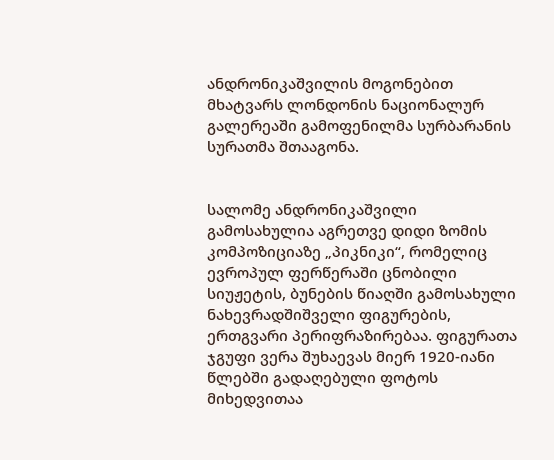ანდრონიკაშვილის მოგონებით მხატვარს ლონდონის ნაციონალურ გალერეაში გამოფენილმა სურბარანის სურათმა შთააგონა.


სალომე ანდრონიკაშვილი გამოსახულია აგრეთვე დიდი ზომის კომპოზიციაზე „პიკნიკი“, რომელიც ევროპულ ფერწერაში ცნობილი სიუჟეტის, ბუნების წიაღში გამოსახული ნახევრადშიშველი ფიგურების, ერთგვარი პერიფრაზირებაა. ფიგურათა ჯგუფი ვერა შუხაევას მიერ 1920-იანი წლებში გადაღებული ფოტოს მიხედვითაა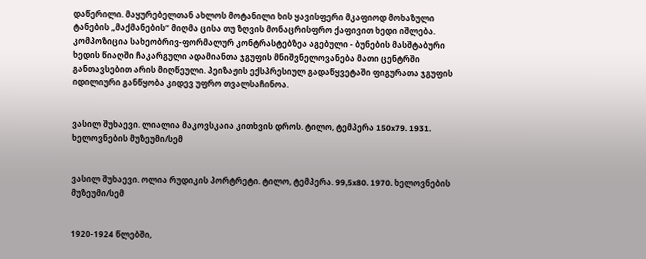დაწერილი. მაყურებელთან ახლოს მოტანილი ხის ყავისფერი მკაფიოდ მოხაზული ტანების „მაქმანების“ მიღმა ცისა თუ ზღვის მონაცრისფრო ქაფივით ხედი იშლება. კომპოზიცია სახეობრივ-ფორმალურ კონტრასტებზეა აგებული - ბუნების მასშტაბური ხედის წიაღში ჩაკარგული ადამიანთა ჯგუფის მნიშვნელოვანება მათი ცენტრში განთავსებით არის მიღწეული. პეიზაჟის ექსპრესიულ გადაწყვეტაში ფიგურათა ჯგუფის იდილიური განწყობა კიდევ უფრო თვალსაჩინოა.


ვასილ შუხაევი. ლიალია მაკოვსკაია კითხვის დროს. ტილო, ტემპერა 150x79. 1931. ხელოვნების მუზეუმი/სემ


ვასილ შუხაევი. ოლია რუდიკის პორტრეტი. ტილო, ტემპერა. 99,5x80. 1970. ხელოვნების მუზეუმი/სემ


1920-1924 წლებში,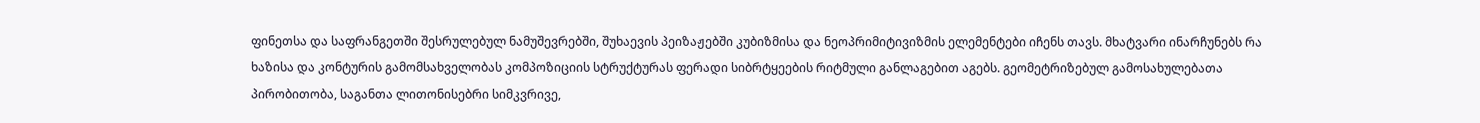ფინეთსა და საფრანგეთში შესრულებულ ნამუშევრებში, შუხაევის პეიზაჟებში კუბიზმისა და ნეოპრიმიტივიზმის ელემენტები იჩენს თავს. მხატვარი ინარჩუნებს რა ხაზისა და კონტურის გამომსახველობას კომპოზიციის სტრუქტურას ფერადი სიბრტყეების რიტმული განლაგებით აგებს. გეომეტრიზებულ გამოსახულებათა პირობითობა, საგანთა ლითონისებრი სიმკვრივე,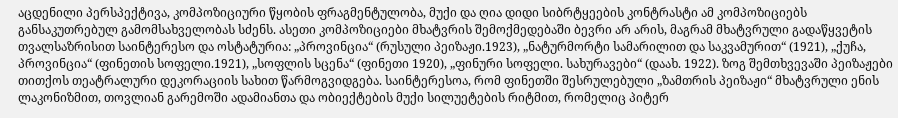აცდენილი პერსპექტივა, კომპოზიციური წყობის ფრაგმენტულობა, მუქი და ღია დიდი სიბრტყეების კონტრასტი ამ კომპოზიციებს განსაკუთრებულ გამომსახველობას სძენს. ასეთი კომპოზიციები მხატვრის შემოქმედებაში ბევრი არ არის, მაგრამ მხატვრული გადაწყვეტის თვალსაზრისით საინტერესო და ოსტატურია: „პროვინცია“ (რუსული პეიზაჟი.1923), „ნატურმორტი სამარილით და საკვამურით“ (1921), „ქუჩა, პროვინცია“ (ფინეთის სოფელი.1921), „სოფლის სცენა“ (ფინეთი 1920), „ფინური სოფელი. სახურავები“ (დაახ. 1922). ზოგ შემთხვევაში პეიზაჟები თითქოს თეატრალური დეკორაციის სახით წარმოგვიდგება. საინტერესოა, რომ ფინეთში შესრულებული „ზამთრის პეიზაჟი“ მხატვრული ენის ლაკონიზმით, თოვლიან გარემოში ადამიანთა და ობიექტების მუქი სილუეტების რიტმით, რომელიც პიტერ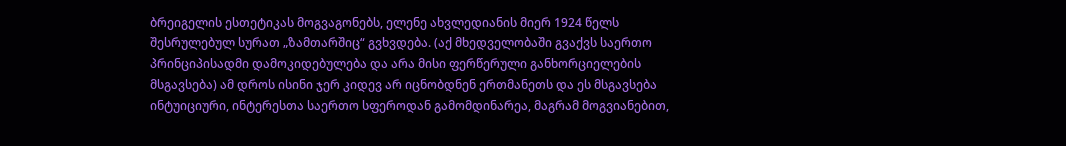ბრეიგელის ესთეტიკას მოგვაგონებს, ელენე ახვლედიანის მიერ 1924 წელს შესრულებულ სურათ „ზამთარშიც“ გვხვდება. (აქ მხედველობაში გვაქვს საერთო პრინციპისადმი დამოკიდებულება და არა მისი ფერწერული განხორციელების მსგავსება) ამ დროს ისინი ჯერ კიდევ არ იცნობდნენ ერთმანეთს და ეს მსგავსება ინტუიციური, ინტერესთა საერთო სფეროდან გამომდინარეა, მაგრამ მოგვიანებით,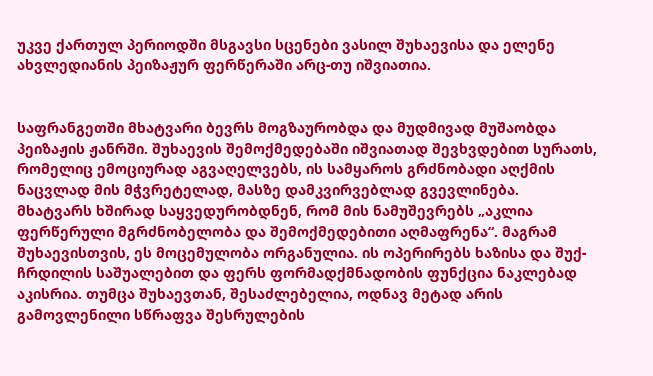უკვე ქართულ პერიოდში მსგავსი სცენები ვასილ შუხაევისა და ელენე ახვლედიანის პეიზაჟურ ფერწერაში არც-თუ იშვიათია.


საფრანგეთში მხატვარი ბევრს მოგზაურობდა და მუდმივად მუშაობდა პეიზაჟის ჟანრში. შუხაევის შემოქმედებაში იშვიათად შევხვდებით სურათს, რომელიც ემოციურად აგვაღელვებს, ის სამყაროს გრძნობადი აღქმის ნაცვლად მის მჭვრეტელად, მასზე დამკვირვებლად გვევლინება. მხატვარს ხშირად საყვედურობდნენ, რომ მის ნამუშევრებს „აკლია ფერწერული მგრძნობელობა და შემოქმედებითი აღმაფრენა“. მაგრამ შუხაევისთვის, ეს მოცემულობა ორგანულია. ის ოპერირებს ხაზისა და შუქ-ჩრდილის საშუალებით და ფერს ფორმადქმნადობის ფუნქცია ნაკლებად აკისრია. თუმცა შუხაევთან, შესაძლებელია, ოდნავ მეტად არის გამოვლენილი სწრაფვა შესრულების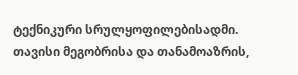ტექნიკური სრულყოფილებისადმი. თავისი მეგობრისა და თანამოაზრის,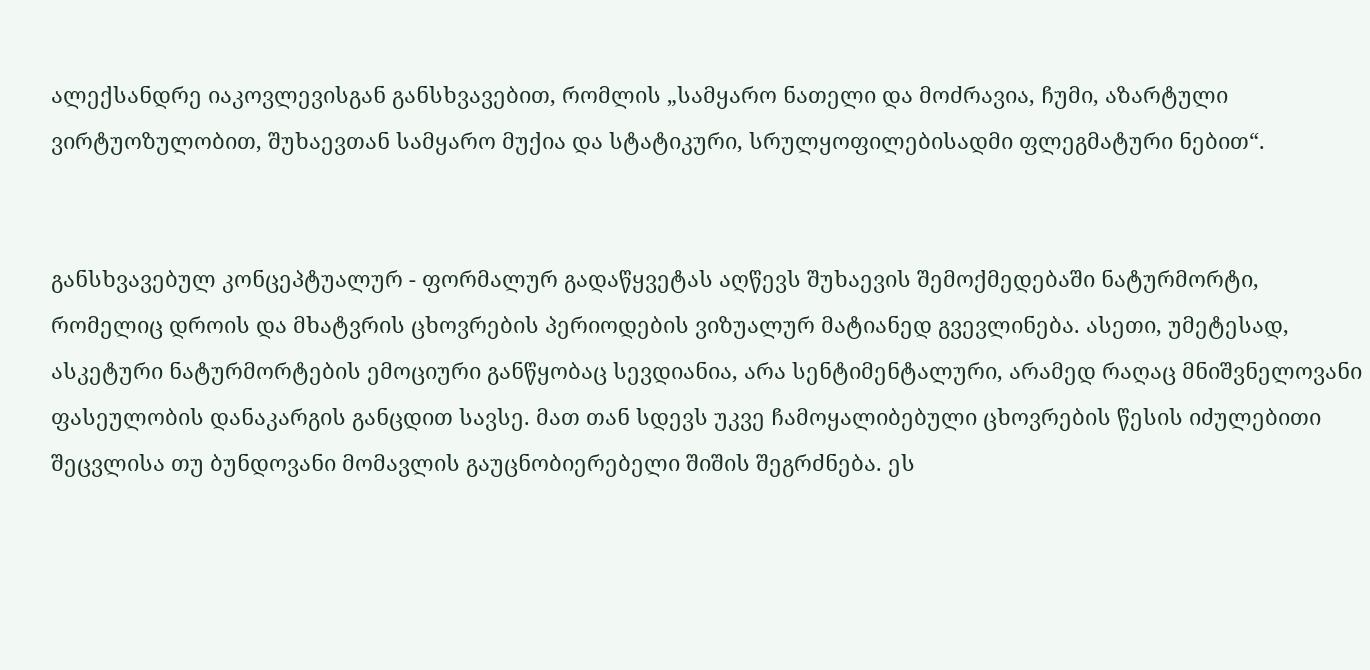ალექსანდრე იაკოვლევისგან განსხვავებით, რომლის „სამყარო ნათელი და მოძრავია, ჩუმი, აზარტული ვირტუოზულობით, შუხაევთან სამყარო მუქია და სტატიკური, სრულყოფილებისადმი ფლეგმატური ნებით“.


განსხვავებულ კონცეპტუალურ - ფორმალურ გადაწყვეტას აღწევს შუხაევის შემოქმედებაში ნატურმორტი, რომელიც დროის და მხატვრის ცხოვრების პერიოდების ვიზუალურ მატიანედ გვევლინება. ასეთი, უმეტესად, ასკეტური ნატურმორტების ემოციური განწყობაც სევდიანია, არა სენტიმენტალური, არამედ რაღაც მნიშვნელოვანი ფასეულობის დანაკარგის განცდით სავსე. მათ თან სდევს უკვე ჩამოყალიბებული ცხოვრების წესის იძულებითი შეცვლისა თუ ბუნდოვანი მომავლის გაუცნობიერებელი შიშის შეგრძნება. ეს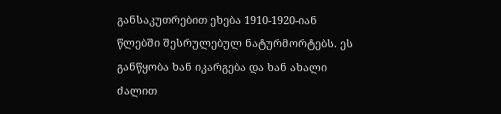განსაკუთრებით ეხება 1910-1920-იან წლებში შესრულებულ ნატურმორტებს. ეს განწყობა ხან იკარგება და ხან ახალი ძალით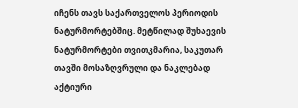იჩენს თავს საქართველოს პერიოდის ნატურმორტებშიც. მეტწილად შუხაევის ნატურმორტები თვითკმარია, საკუთარ თავში მოსაზღვრული და ნაკლებად აქტიური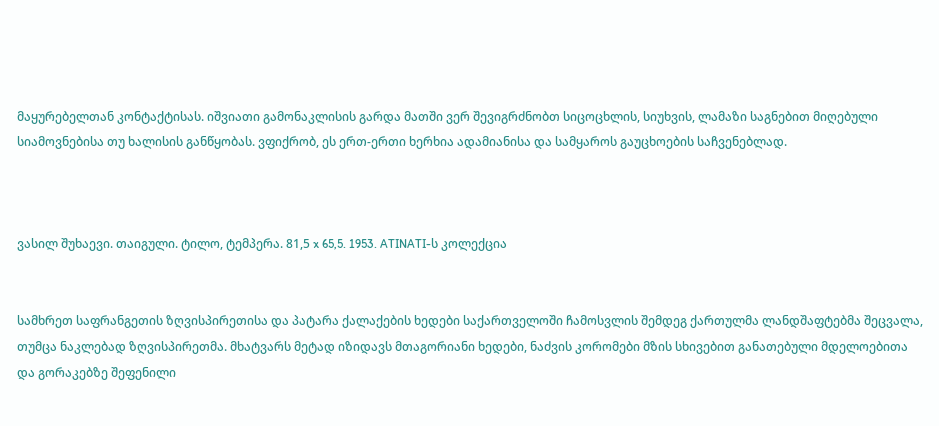მაყურებელთან კონტაქტისას. იშვიათი გამონაკლისის გარდა მათში ვერ შევიგრძნობთ სიცოცხლის, სიუხვის, ლამაზი საგნებით მიღებული სიამოვნებისა თუ ხალისის განწყობას. ვფიქრობ, ეს ერთ-ერთი ხერხია ადამიანისა და სამყაროს გაუცხოების საჩვენებლად.



ვასილ შუხაევი. თაიგული. ტილო, ტემპერა. 81,5 x 65,5. 1953. ATINATI-ს კოლექცია


სამხრეთ საფრანგეთის ზღვისპირეთისა და პატარა ქალაქების ხედები საქართველოში ჩამოსვლის შემდეგ ქართულმა ლანდშაფტებმა შეცვალა, თუმცა ნაკლებად ზღვისპირეთმა. მხატვარს მეტად იზიდავს მთაგორიანი ხედები, ნაძვის კორომები მზის სხივებით განათებული მდელოებითა და გორაკებზე შეფენილი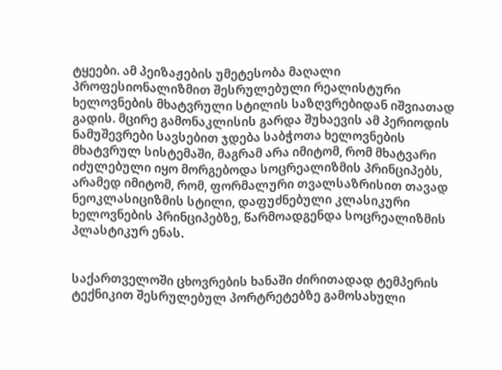ტყეები. ამ პეიზაჟების უმეტესობა მაღალი პროფესიონალიზმით შესრულებული რეალისტური ხელოვნების მხატვრული სტილის საზღვრებიდან იშვიათად გადის. მცირე გამონაკლისის გარდა შუხაევის ამ პერიოდის ნამუშევრები სავსებით ჯდება საბჭოთა ხელოვნების მხატვრულ სისტემაში, მაგრამ არა იმიტომ, რომ მხატვარი იძულებული იყო მორგებოდა სოცრეალიზმის პრინციპებს, არამედ იმიტომ, რომ, ფორმალური თვალსაზრისით თავად ნეოკლასიციზმის სტილი, დაფუძნებული კლასიკური ხელოვნების პრინციპებზე, წარმოადგენდა სოცრეალიზმის პლასტიკურ ენას.


საქართველოში ცხოვრების ხანაში ძირითადად ტემპერის ტექნიკით შესრულებულ პორტრეტებზე გამოსახული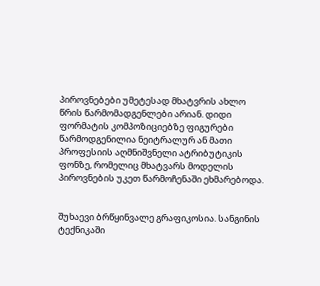პიროვნებები უმეტესად მხატვრის ახლო წრის წარმომადგენლები არიან. დიდი ფორმატის კომპოზიციებზე ფიგურები წარმოდგენილია ნეიტრალურ ან მათი პროფესიის აღმნიშვნელი ატრიბუტიკის ფონზე, რომელიც მხატვარს მოდელის პიროვნების უკეთ წარმოჩენაში ეხმარებოდა.


შუხაევი ბრწყინვალე გრაფიკოსია. სანგინის ტექნიკაში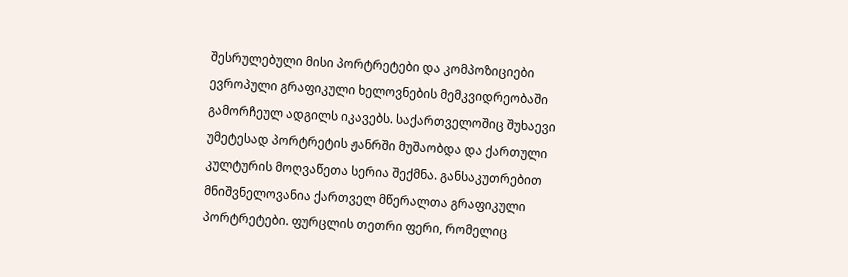შესრულებული მისი პორტრეტები და კომპოზიციები ევროპული გრაფიკული ხელოვნების მემკვიდრეობაში გამორჩეულ ადგილს იკავებს. საქართველოშიც შუხაევი უმეტესად პორტრეტის ჟანრში მუშაობდა და ქართული კულტურის მოღვაწეთა სერია შექმნა. განსაკუთრებით მნიშვნელოვანია ქართველ მწერალთა გრაფიკული პორტრეტები. ფურცლის თეთრი ფერი, რომელიც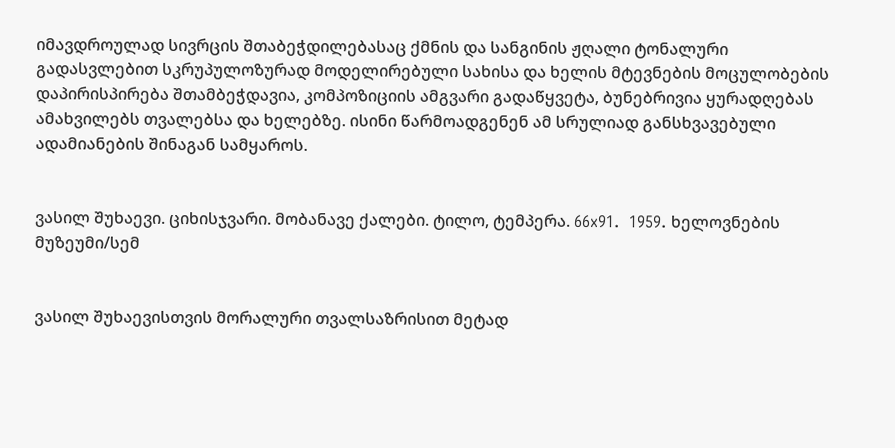იმავდროულად სივრცის შთაბეჭდილებასაც ქმნის და სანგინის ჟღალი ტონალური გადასვლებით სკრუპულოზურად მოდელირებული სახისა და ხელის მტევნების მოცულობების დაპირისპირება შთამბეჭდავია, კომპოზიციის ამგვარი გადაწყვეტა, ბუნებრივია ყურადღებას ამახვილებს თვალებსა და ხელებზე. ისინი წარმოადგენენ ამ სრულიად განსხვავებული ადამიანების შინაგან სამყაროს.


ვასილ შუხაევი. ციხისჯვარი. მობანავე ქალები. ტილო, ტემპერა. 66x91.  1959. ხელოვნების მუზეუმი/სემ


ვასილ შუხაევისთვის მორალური თვალსაზრისით მეტად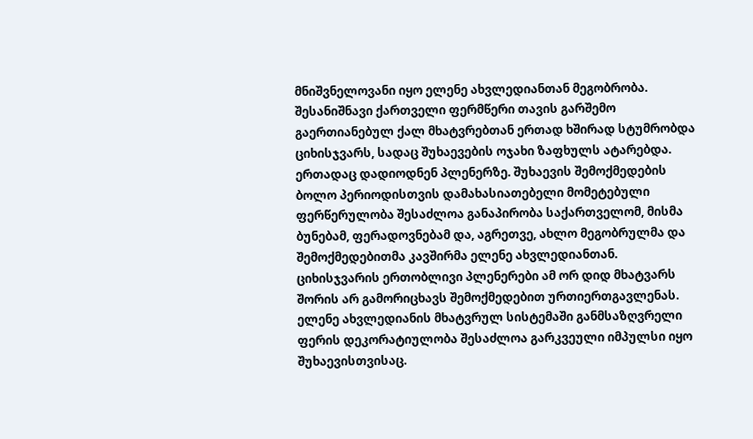მნიშვნელოვანი იყო ელენე ახვლედიანთან მეგობრობა. შესანიშნავი ქართველი ფერმწერი თავის გარშემო გაერთიანებულ ქალ მხატვრებთან ერთად ხშირად სტუმრობდა ციხისჯვარს, სადაც შუხაევების ოჯახი ზაფხულს ატარებდა. ერთადაც დადიოდნენ პლენერზე. შუხაევის შემოქმედების ბოლო პერიოდისთვის დამახასიათებელი მომეტებული ფერწერულობა შესაძლოა განაპირობა საქართველომ, მისმა ბუნებამ, ფერადოვნებამ და, აგრეთვე, ახლო მეგობრულმა და შემოქმედებითმა კავშირმა ელენე ახვლედიანთან. ციხისჯვარის ერთობლივი პლენერები ამ ორ დიდ მხატვარს შორის არ გამორიცხავს შემოქმედებით ურთიერთგავლენას. ელენე ახვლედიანის მხატვრულ სისტემაში განმსაზღვრელი ფერის დეკორატიულობა შესაძლოა გარკვეული იმპულსი იყო შუხაევისთვისაც.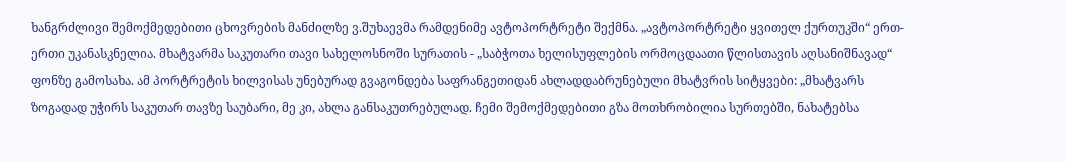ხანგრძლივი შემოქმედებითი ცხოვრების მანძილზე ვ.შუხაევმა რამდენიმე ავტოპორტრეტი შექმნა. „ავტოპორტრეტი ყვითელ ქურთუკში“ ერთ-ერთი უკანასკნელია. მხატვარმა საკუთარი თავი სახელოსნოში სურათის - „საბჭოთა ხელისუფლების ორმოცდაათი წლისთავის აღსანიშნავად“ ფონზე გამოსახა. ამ პორტრეტის ხილვისას უნებურად გვაგონდება საფრანგეთიდან ახლადდაბრუნებული მხატვრის სიტყვები: „მხატვარს ზოგადად უჭირს საკუთარ თავზე საუბარი, მე კი, ახლა განსაკუთრებულად. ჩემი შემოქმედებითი გზა მოთხრობილია სურთებში, ნახატებსა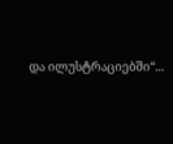და ილუსტრაციებში“...